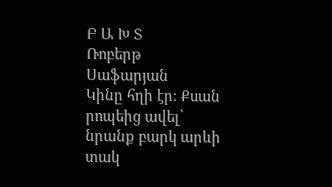Բ Ա Խ Տ
Ռոբերթ Սաֆարյան
Կինը հղի էր։ Քսան րոպեից ավել՝ նրանք բարկ արևի տակ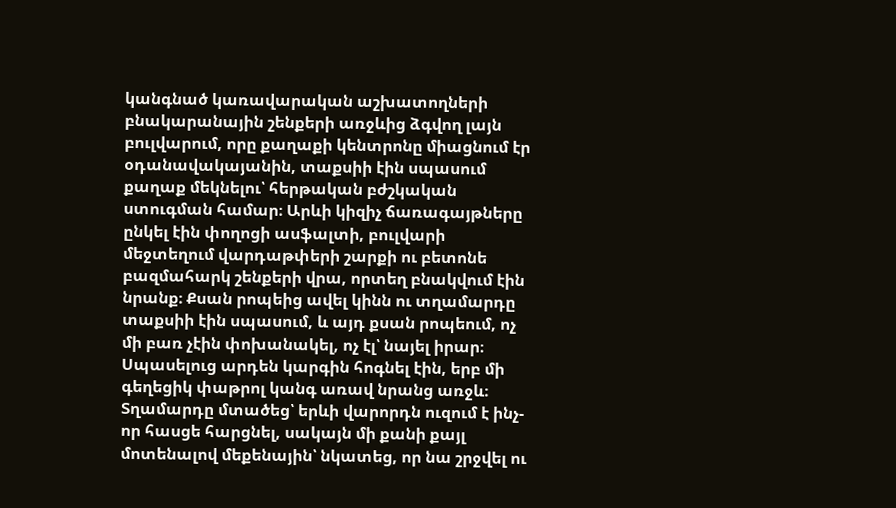կանգնած կառավարական աշխատողների բնակարանային շենքերի առջևից ձգվող լայն բուլվարում, որը քաղաքի կենտրոնը միացնում էր օդանավակայանին, տաքսիի էին սպասում քաղաք մեկնելու՝ հերթական բժշկական ստուգման համար։ Արևի կիզիչ ճառագայթները ընկել էին փողոցի ասֆալտի, բուլվարի մեջտեղում վարդաթփերի շարքի ու բետոնե բազմահարկ շենքերի վրա, որտեղ բնակվում էին նրանք։ Քսան րոպեից ավել կինն ու տղամարդը տաքսիի էին սպասում, և այդ քսան րոպեում, ոչ մի բառ չէին փոխանակել, ոչ էլ՝ նայել իրար։
Սպասելուց արդեն կարգին հոգնել էին, երբ մի գեղեցիկ փաթրոլ կանգ առավ նրանց առջև։ Տղամարդը մտածեց՝ երևի վարորդն ուզում է ինչ-որ հասցե հարցնել, սակայն մի քանի քայլ մոտենալով մեքենային՝ նկատեց, որ նա շրջվել ու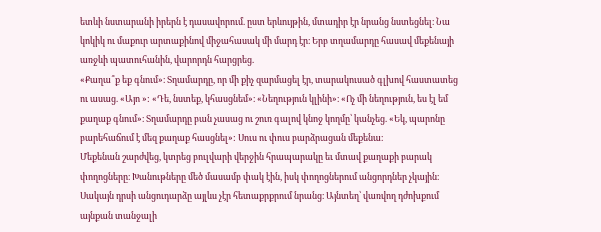ետևի նստարանի իրերն է դասավորում. ըստ երևույթին, մտադիր էր նրանց նստեցնել։ Նա կոկիկ ու մաքուր արտաքինով միջահասակ մի մարդ էր։ Երբ տղամարդը հասավ մեքենայի առջևի պատուհանին, վարորդն հարցրեց.
«Քաղա՞ք եք գնում»։ Տղամարդը, որ մի քիչ զարմացել էր, տարակուսած գլխով հաստատեց ու ասաց. «Այո »: «Դե, նստեք, կհասցնեմ»։ «Նեղություն կլինի»։ «Ոչ մի նեղություն, ես էլ եմ քաղաք գնում»։ Տղամարդը բան չասաց ու շուռ գալով կնոջ կողմը՝ կանչեց. «Եկ, պարոնը բարեհաճում է մեզ քաղաք հասցնել»: Սուս ու փուս բարձրացան մեքենա։
Մեքենան շարժվեց, կտրեց բուլվարի վերջին հրապարակը եւ մտավ քաղաքի բարակ փողոցները։ Խանութները մեծ մասամբ փակ էին, իսկ փողոցներում անցորդներ չկային։ Սակայն դրսի անցուդարձը այլևս չէր հետաքրքրում նրանց։ Այնտեղ՝ վառվող դժոխքում այնքան տանջալի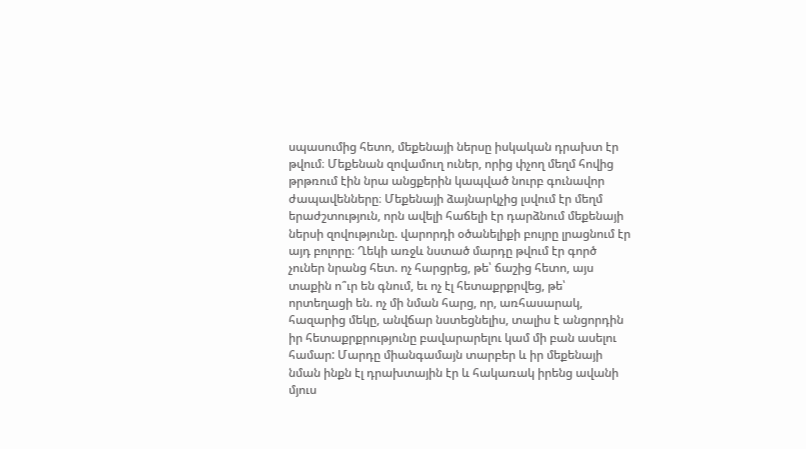սպասումից հետո, մեքենայի ներսը իսկական դրախտ էր թվում։ Մեքենան զովամուղ ուներ, որից փչող մեղմ հովից թրթռում էին նրա անցքերին կապված նուրբ գունավոր ժապավենները։ Մեքենայի ձայնարկչից լսվում էր մեղմ երաժշտություն, որն ավելի հաճելի էր դարձնում մեքենայի ներսի զովությունը. վարորդի օծանելիքի բույրը լրացնում էր այդ բոլորը։ Ղեկի առջև նստած մարդը թվում էր գործ չուներ նրանց հետ. ոչ հարցրեց, թե՝ ճաշից հետո, այս տաքին ո՞ւր են գնում, եւ ոչ էլ հետաքրքրվեց, թե՝ որտեղացի են. ոչ մի նման հարց, որ, առհասարակ, հազարից մեկը, անվճար նստեցնելիս, տալիս է անցորդին իր հետաքրքրությունը բավարարելու կամ մի բան ասելու համար: Մարդը միանգամայն տարբեր և իր մեքենայի նման ինքն էլ դրախտային էր և հակառակ իրենց ավանի մյուս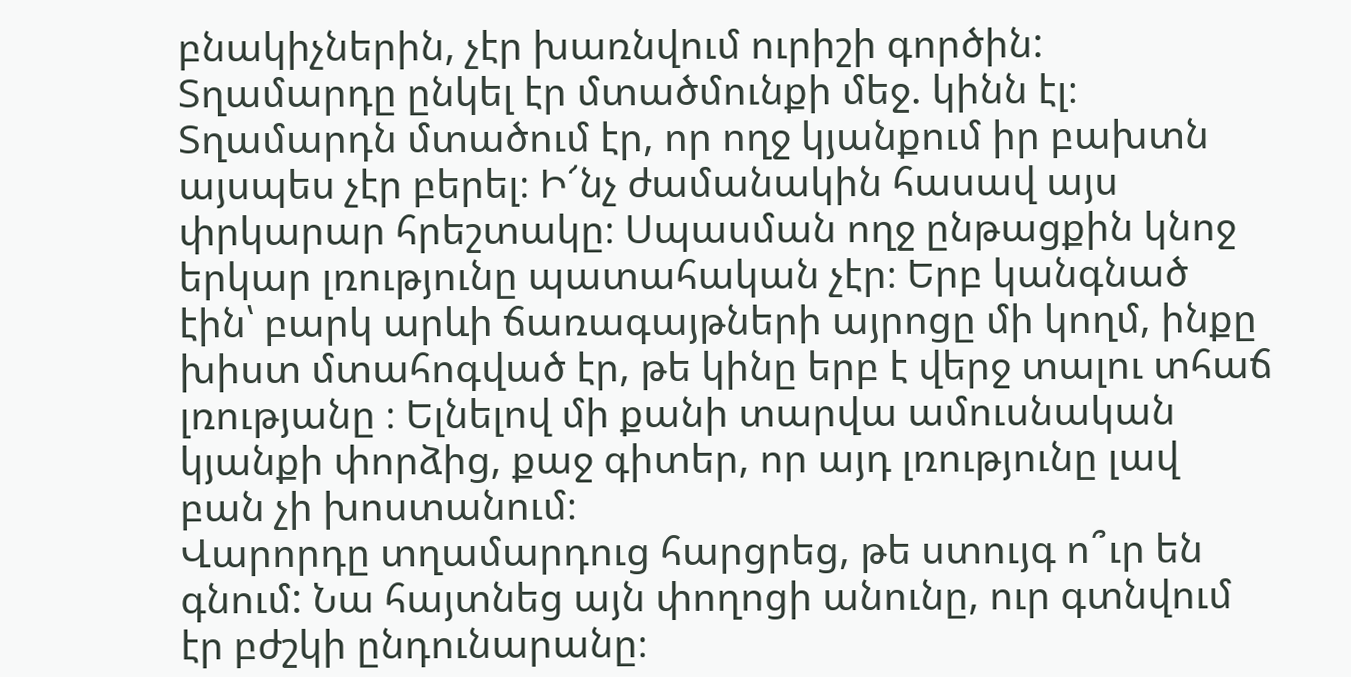բնակիչներին, չէր խառնվում ուրիշի գործին: Տղամարդը ընկել էր մտածմունքի մեջ. կինն էլ։ Տղամարդն մտածում էր, որ ողջ կյանքում իր բախտն այսպես չէր բերել։ Ի՜նչ ժամանակին հասավ այս փրկարար հրեշտակը։ Սպասման ողջ ընթացքին կնոջ երկար լռությունը պատահական չէր։ Երբ կանգնած էին՝ բարկ արևի ճառագայթների այրոցը մի կողմ, ինքը խիստ մտահոգված էր, թե կինը երբ է վերջ տալու տհաճ լռությանը ։ Ելնելով մի քանի տարվա ամուսնական կյանքի փորձից, քաջ գիտեր, որ այդ լռությունը լավ բան չի խոստանում։
Վարորդը տղամարդուց հարցրեց, թե ստույգ ո՞ւր են գնում: Նա հայտնեց այն փողոցի անունը, ուր գտնվում էր բժշկի ընդունարանը։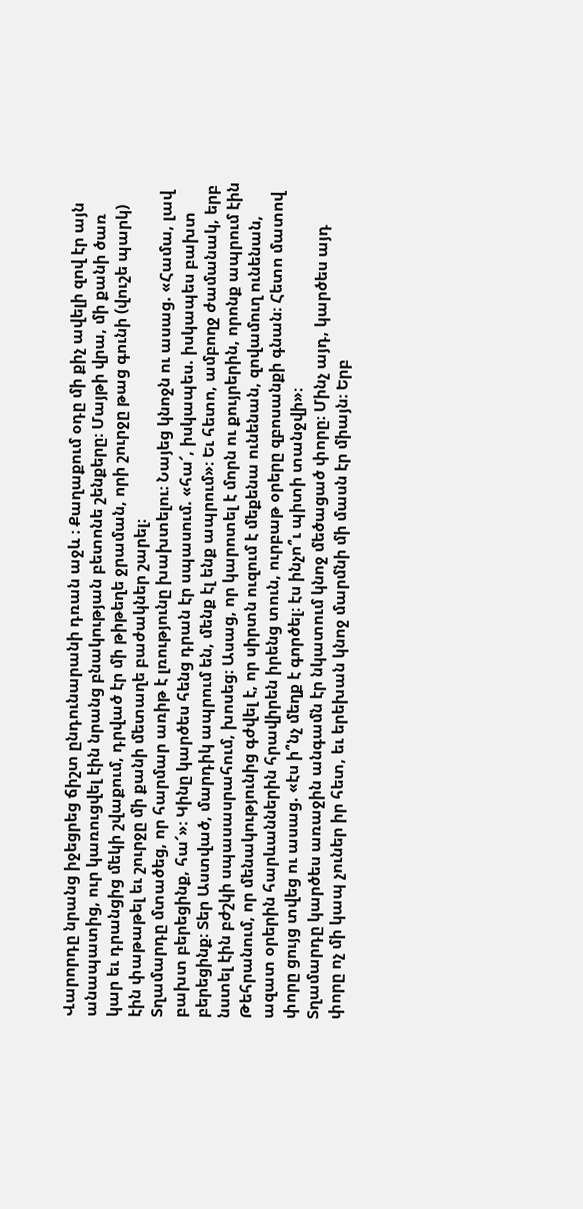Վարորդը նրանց իջեցրեց ճիշտ ընդունարանի դռան աջև ։ Քաղաքում օդը մի քիչ ավելի զով էր այն անապատից, ուր կառուցվել էին նրանց բնակության բետոնե շենքերը։ Մայթի վրա, մի քանի ծառ կար եւ դրանցից մեկի շվաքում, դրված էր մի թիթեղե ջրաման, որի շուրջը թաց գունի (վուշե պարկ) էին փաթաթել եւ շուրջը մի քանի մետաղե բաժակներ շարել։
Տղամարդը մտածեց, որ հարմար առիթ է լռությունը խախտելու։ Նայեց կնոջն ու ասաց. «Համա, լավ բախտ բերեցինք, հա՜»։ Կինը կարծես հենց դրան էր սպասում. «հա՜, իսկապես. իսկապես բախտ բերեցինք։ Տեր Աստված, մարդիկ ապրում են, մենք էլ ենք ապրում»։ Եւ հետո, ամբողջ ժամանակ, երբ նստել էին բժշկի սպասասրահում, խոսեց։ Ասաց, որ կարոտել է մորն ու քույրերին, որոնք ապրում էին Թեհրանում, որ մենակությունից գժվել է, որ սիրտն ուզում է մեքենա ունենան, զովամուղ ունենան, ազատ օրերին հարևաններին հրավիրեն իրենց տուն, ուրբաթ օրերը զբոսանքի գնան։ Հետո մատով փորը ցույց տվեց ու ասաց. «էս ի՞նչ մեղք է գործել։ էս ինչո՞ւ պիտի տանջվի»։
Տղամարդը կարծես առաջին անգամն էր նկատում կնոջ մեծացած փորը։ Մինչ այդ, կարծես այդ փորը ոչ մի կապ չուներ իր հետ, եւ երեխան կնոջ մարմնի մի մասն էր միայն։ Երբ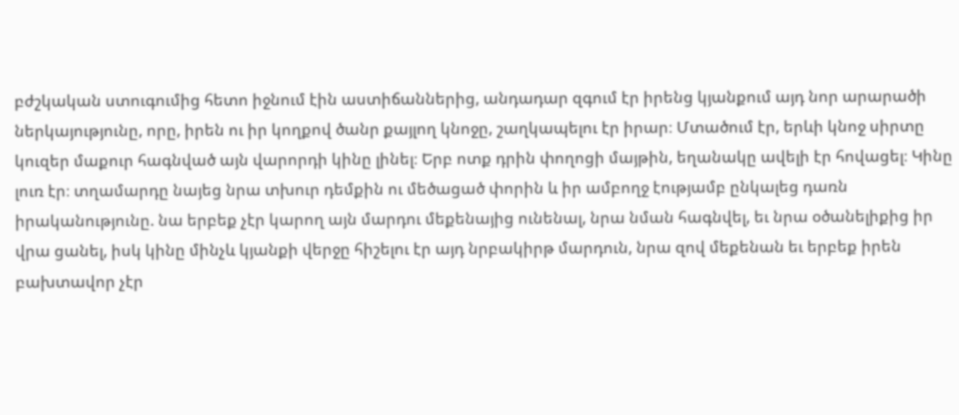բժշկական ստուգումից հետո իջնում էին աստիճաններից, անդադար զգում էր իրենց կյանքում այդ նոր արարածի ներկայությունը, որը, իրեն ու իր կողքով ծանր քայլող կնոջը, շաղկապելու էր իրար։ Մտածում էր, երևի կնոջ սիրտը կուզեր մաքուր հագնված այն վարորդի կինը լինել։ Երբ ոտք դրին փողոցի մայթին, եղանակը ավելի էր հովացել։ Կինը լուռ էր։ տղամարդը նայեց նրա տխուր դեմքին ու մեծացած փորին և իր ամբողջ էությամբ ընկալեց դառն իրականությունը. նա երբեք չէր կարող այն մարդու մեքենայից ունենալ, նրա նման հագնվել, եւ նրա օծանելիքից իր վրա ցանել, իսկ կինը մինչև կյանքի վերջը հիշելու էր այդ նրբակիրթ մարդուն, նրա զով մեքենան եւ երբեք իրեն բախտավոր չէր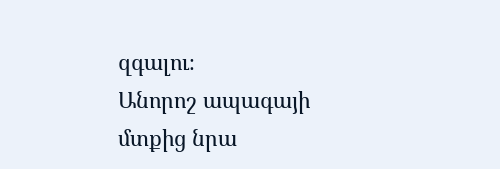զգալու։
Անորոշ ապագայի մտքից նրա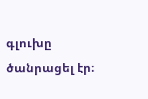գլուխը ծանրացել էր։